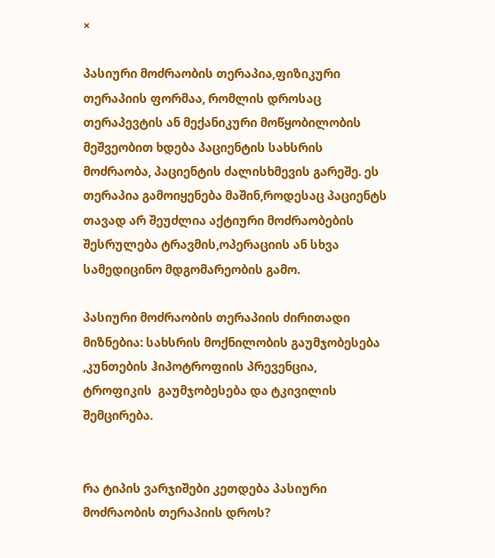×

პასიური მოძრაობის თერაპია,ფიზიკური თერაპიის ფორმაა, რომლის დროსაც  თერაპევტის ან მექანიკური მოწყობილობის მეშვეობით ხდება პაციენტის სახსრის მოძრაობა, პაციენტის ძალისხმევის გარეშე. ეს თერაპია გამოიყენება მაშინ,როდესაც პაციენტს  თავად არ შეუძლია აქტიური მოძრაობების შესრულება ტრავმის,ოპერაციის ან სხვა სამედიცინო მდგომარეობის გამო.

პასიური მოძრაობის თერაპიის ძირითადი მიზნებია: სახსრის მოქნილობის გაუმჯობესება ,კუნთების ჰიპოტროფიის პრევენცია, ტროფიკის  გაუმჯობესება და ტკივილის შემცირება.


რა ტიპის ვარჯიშები კეთდება პასიური მოძრაობის თერაპიის დროს?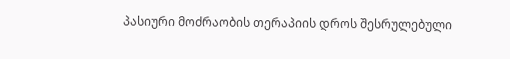პასიური მოძრაობის თერაპიის დროს შესრულებული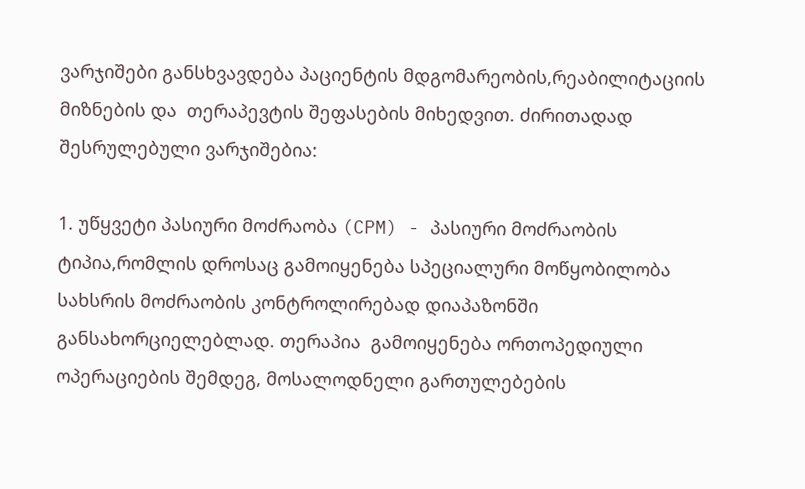ვარჯიშები განსხვავდება პაციენტის მდგომარეობის,რეაბილიტაციის მიზნების და  თერაპევტის შეფასების მიხედვით. ძირითადად შესრულებული ვარჯიშებია:

1. უწყვეტი პასიური მოძრაობა (CPM) - პასიური მოძრაობის ტიპია,რომლის დროსაც გამოიყენება სპეციალური მოწყობილობა სახსრის მოძრაობის კონტროლირებად დიაპაზონში განსახორციელებლად. თერაპია  გამოიყენება ორთოპედიული ოპერაციების შემდეგ, მოსალოდნელი გართულებების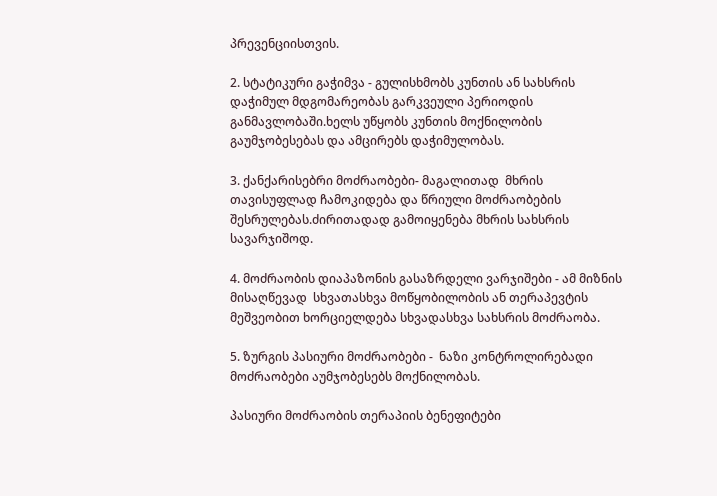პრევენციისთვის.

2. სტატიკური გაჭიმვა - გულისხმობს კუნთის ან სახსრის დაჭიმულ მდგომარეობას გარკვეული პერიოდის განმავლობაში.ხელს უწყობს კუნთის მოქნილობის გაუმჯობესებას და ამცირებს დაჭიმულობას.

3. ქანქარისებრი მოძრაობები- მაგალითად  მხრის თავისუფლად ჩამოკიდება და წრიული მოძრაობების შესრულებას.ძირითადად გამოიყენება მხრის სახსრის სავარჯიშოდ.

4. მოძრაობის დიაპაზონის გასაზრდელი ვარჯიშები - ამ მიზნის მისაღწევად  სხვათასხვა მოწყობილობის ან თერაპევტის მეშვეობით ხორციელდება სხვადასხვა სახსრის მოძრაობა.

5. ზურგის პასიური მოძრაობები -  ნაზი კონტროლირებადი  მოძრაობები აუმჯობესებს მოქნილობას.

პასიური მოძრაობის თერაპიის ბენეფიტები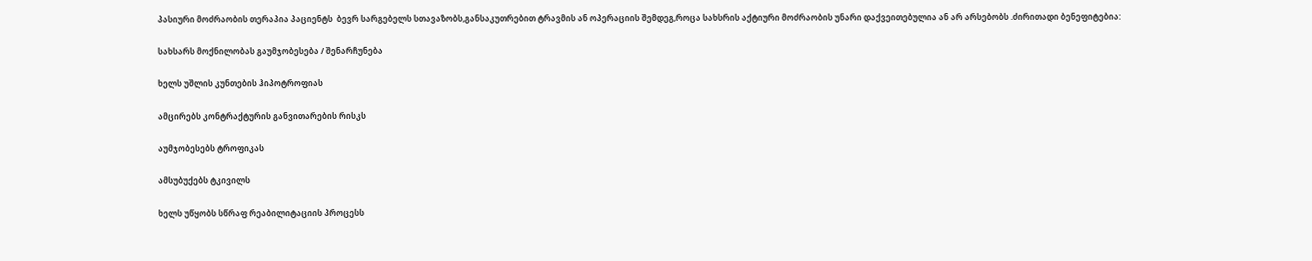პასიური მოძრაობის თერაპია პაციენტს  ბევრ სარგებელს სთავაზობს,განსაკუთრებით ტრავმის ან ოპერაციის შემდეგ,როცა სახსრის აქტიური მოძრაობის უნარი დაქვეითებულია ან არ არსებობს .ძირითადი ბენეფიტებია:

სახსარს მოქნილობას გაუმჯობესება / შენარჩუნება

ხელს უშლის კუნთების ჰიპოტროფიას

ამცირებს კონტრაქტურის განვითარების რისკს

აუმჯობესებს ტროფიკას

ამსუბუქებს ტკივილს

ხელს უწყობს სწრაფ რეაბილიტაციის პროცესს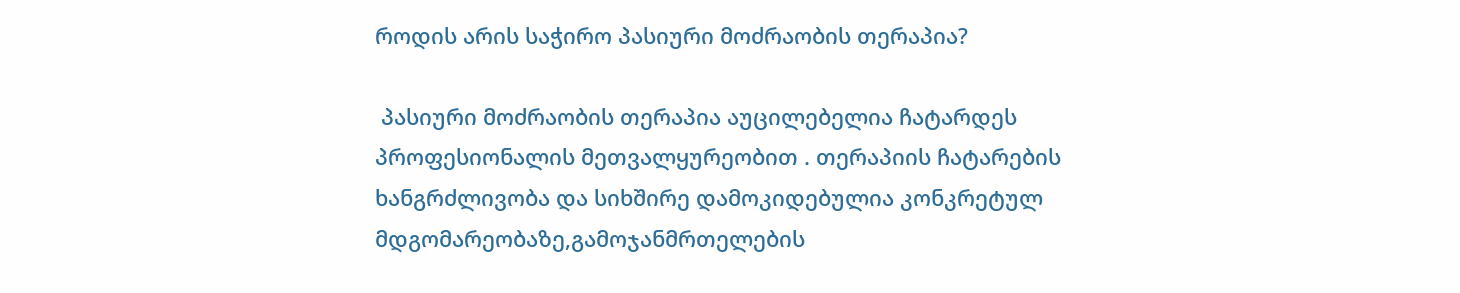როდის არის საჭირო პასიური მოძრაობის თერაპია?

 პასიური მოძრაობის თერაპია აუცილებელია ჩატარდეს პროფესიონალის მეთვალყურეობით . თერაპიის ჩატარების ხანგრძლივობა და სიხშირე დამოკიდებულია კონკრეტულ მდგომარეობაზე,გამოჯანმრთელების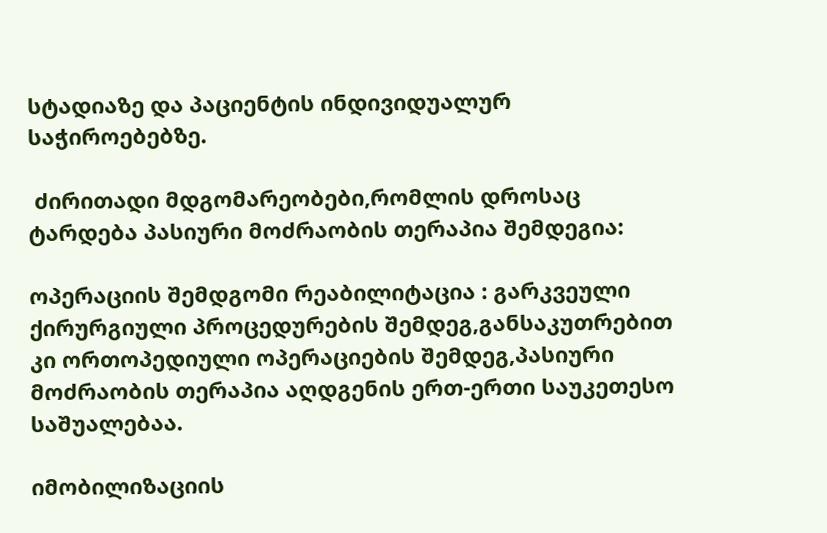სტადიაზე და პაციენტის ინდივიდუალურ საჭიროებებზე.

 ძირითადი მდგომარეობები,რომლის დროსაც ტარდება პასიური მოძრაობის თერაპია შემდეგია:

ოპერაციის შემდგომი რეაბილიტაცია : გარკვეული ქირურგიული პროცედურების შემდეგ,განსაკუთრებით კი ორთოპედიული ოპერაციების შემდეგ,პასიური მოძრაობის თერაპია აღდგენის ერთ-ერთი საუკეთესო საშუალებაა.

იმობილიზაციის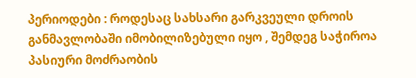პერიოდები : როდესაც სახსარი გარკვეული დროის განმავლობაში იმობილიზებული იყო , შემდეგ საჭიროა პასიური მოძრაობის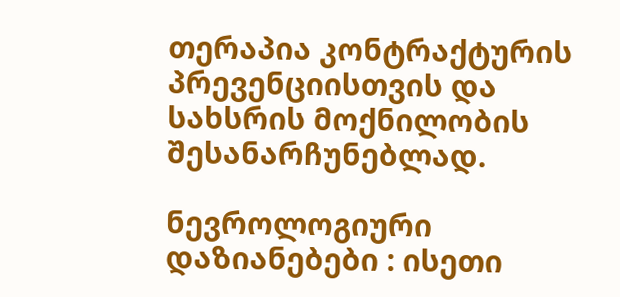თერაპია კონტრაქტურის  პრევენციისთვის და სახსრის მოქნილობის შესანარჩუნებლად.

ნევროლოგიური დაზიანებები : ისეთი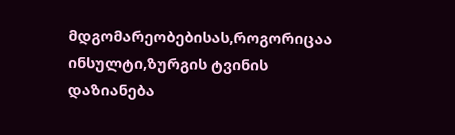მდგომარეობებისას,როგორიცაა ინსულტი,ზურგის ტვინის დაზიანება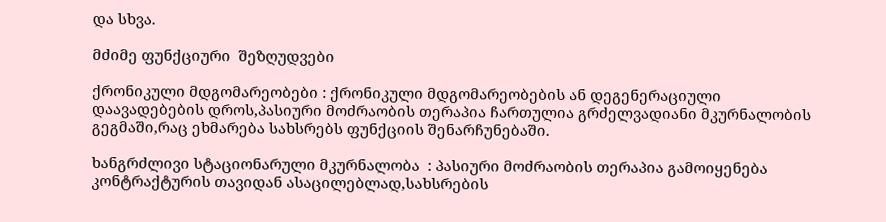და სხვა.

მძიმე ფუნქციური  შეზღუდვები

ქრონიკული მდგომარეობები : ქრონიკული მდგომარეობების ან დეგენერაციული დაავადებების დროს,პასიური მოძრაობის თერაპია ჩართულია გრძელვადიანი მკურნალობის გეგმაში,რაც ეხმარება სახსრებს ფუნქციის შენარჩუნებაში.

ხანგრძლივი სტაციონარული მკურნალობა  : პასიური მოძრაობის თერაპია გამოიყენება კონტრაქტურის თავიდან ასაცილებლად,სახსრების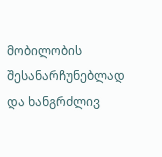მობილობის შესანარჩუნებლად და ხანგრძლივ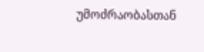უმოძრაობასთან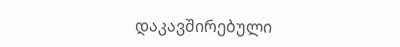დაკავშირებული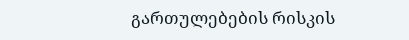გართულებების რისკის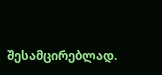შესამცირებლად.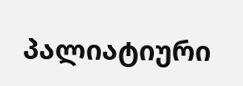პალიატიური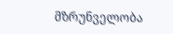მზრუნველობა